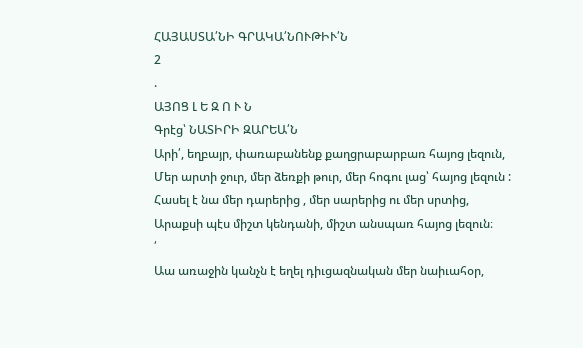ՀԱՅԱՍՏԱ՛ՆԻ ԳՐԱԿԱ՛ՆՈՒԹԻՒ՛Ն
2
.
ԱՅՈՑ Լ Ե Զ Ո Ւ Ն
Գրէց՝ ՆԱՏԻՐԻ ԶԱՐԵԱ՛Ն
Արի՛, եղբայր, փառաբանենք քաղցրաբարբառ հայոց լեզուն,
Մեր արտի ջուր, մեր ձեռքի թուր, մեր հոգու լաց՝ հայոց լեզուն :
Հասել է նա մեր դարերից , մեր սարերից ու մեր սրտից,
Արաքսի պէս միշտ կենդանի, միշտ անսպառ հայոց լեզուն։
՛
Աա առաջին կանչն է եղել դիւցազնական մեր նաիւահօր,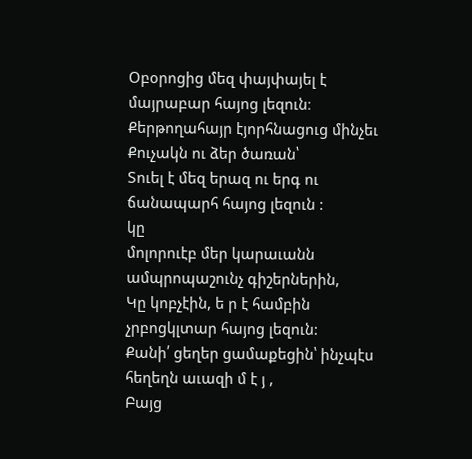Օբօրոցից մեզ փայփայել է մայրաբար հայոց լեզուն։
Քերթողահայր էյորհնացուց մինչեւ Քուչակն ու ձեր ծառան՝
Տուել է մեզ երազ ու երգ ու ճանապարհ հայոց լեզուն :
կը
մոլորուէբ մեր կարաւանն ամպրոպաշունչ գիշերներին,
Կը կոբչէին, ե ր է համբին չրբոցկլտար հայոց լեզուն:
Քանի՛ ցեղեր ցամաքեցին՝ ինչպէս հեղեղն աւազի մ է յ ,
Բայց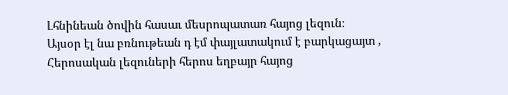Լհնինեան ծովին հասաւ մեսրոպատառ հայոց լեզուն։
Այսօր էլ նա բռնութեան դ էմ փայլատակում է բարկացայտ ,
Հերոսական լեզուների հերոս եղբայր հայոց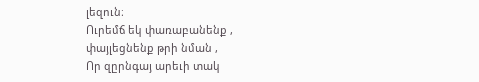լեզուն։
Ուրեմճ եկ փառաբանենք , փայլեցնենք թրի նման ,
Որ զըրնգայ արեւի տակ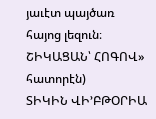յաւէտ պայծառ հայոց լեզուն։
ՇԻԿԱՑԱՆ՝ ՀՈԳՈՎ» հատորէն)
ՏԻԿԻՆ ՎԻ՚ԲԹՕՐԻԱ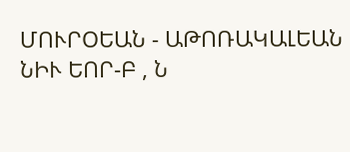ՄՈՒՐՕԵԱՆ - ԱԹՈՌԱԿԱԼԵԱՆ
ՆԻՒ ԵՈՐ-Բ , Ն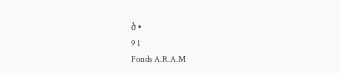ծ •
9 1
Fonds A.R.A.M